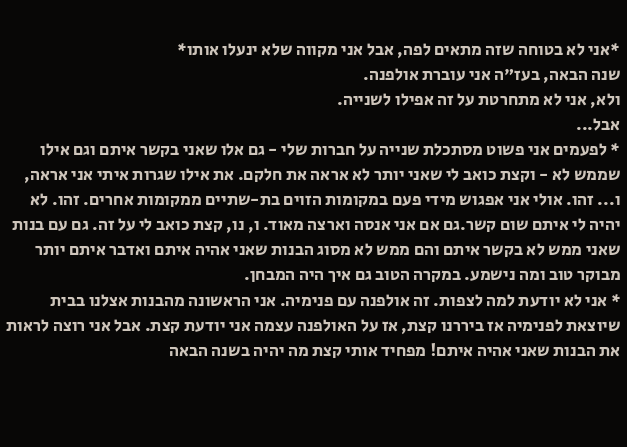*אני לא בטוחה שזה מתאים לפה, אבל אני מקווה שלא ינעלו אותו*
שנה הבאה, בעז"ה אני עוברת אולפנה.
ולא, אני לא מתחרטת על זה אפילו לשנייה.
אבל...
* לפעמים אני פשוט מסתכלת שנייה על חברות שלי - גם אלו שאני בקשר איתם וגם אילו שממש לא - וקצת כואב לי שאני יותר לא אראה את חלקם. את אילו שגרות איתי אני אראה, ו... זהו. אולי אני אפגוש מידי פעם במקומות הזוים בת-שתיים ממקומות אחרים. זהו. לא יהיה לי איתם שום קשר.גם אם אני אנסה וארצה מאוד. ו, נו, קצת כואב לי על זה. גם עם בנות שאני ממש לא בקשר איתם והם ממש לא מסוג הבנות שאני אהיה איתם ואדבר איתם יותר מבוקר טוב ומה נישמע. במקרה הטוב גם איך היה המבחן.
* אני לא יודעת למה לצפות. זה אולפנה עם פנימיה. אני הראשונה מהבנות אצלנו בבית שיוצאת לפנימיה אז ביררנו קצת, אז על האולפנה עצמה אני יודעת קצת. אבל אני רוצה לראות את הבנות שאני אהיה איתם! מפחיד אותי קצת מה יהיה בשנה הבאה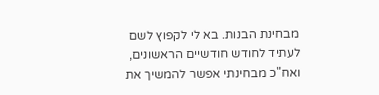מבחינת הבנות. בא לי לקפוץ לשם לעתיד לחודש חודשיים הראשונים, ואח"כ מבחינתי אפשר להמשיך את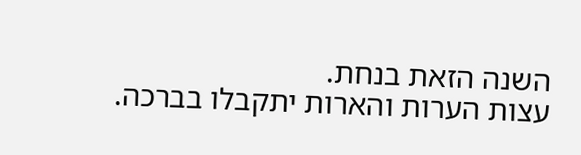השנה הזאת בנחת.
עצות הערות והארות יתקבלו בברכה.